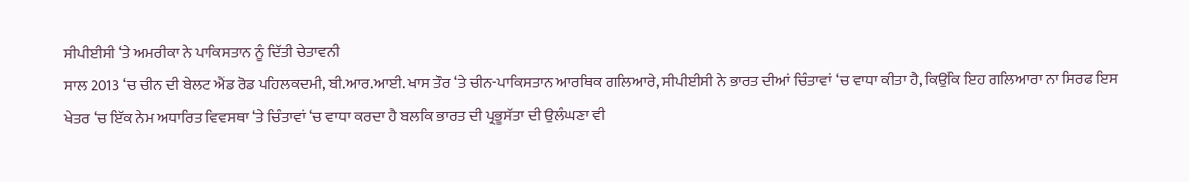ਸੀਪੀਈਸੀ ‘ਤੇ ਅਮਰੀਕਾ ਨੇ ਪਾਕਿਸਤਾਨ ਨੂੰ ਦਿੱਤੀ ਚੇਤਾਵਨੀ
ਸਾਲ 2013 ‘ਚ ਚੀਨ ਦੀ ਬੇਲਟ ਐਂਡ ਰੋਡ ਪਹਿਲਕਦਮੀ, ਬੀ.ਆਰ.ਆਈ. ਖਾਸ ਤੌਰ ‘ਤੇ ਚੀਨ-ਪਾਕਿਸਤਾਨ ਆਰਥਿਕ ਗਲਿਆਰੇ, ਸੀਪੀਈਸੀ ਨੇ ਭਾਰਤ ਦੀਆਂ ਚਿੰਤਾਵਾਂ ‘ਚ ਵਾਧਾ ਕੀਤਾ ਹੈ, ਕਿਉਂਕਿ ਇਹ ਗਲਿਆਰਾ ਨਾ ਸਿਰਫ ਇਸ ਖੇਤਰ ‘ਚ ਇੱਕ ਨੇਮ ਅਧਾਰਿਤ ਵਿਵਸਥਾ ‘ਤੇ ਚਿੰਤਾਵਾਂ ‘ਚ ਵਾਧਾ ਕਰਦਾ ਹੈ ਬਲਕਿ ਭਾਰਤ ਦੀ ਪ੍ਰਭੂਸੱਤਾ ਦੀ ਉਲੰਘਣਾ ਵੀ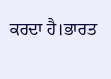ਕਰਦਾ ਹੈ।ਭਾਰਤ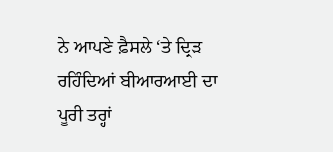ਨੇ ਆਪਣੇ ਫ਼ੈਸਲੇ ‘ਤੇ ਦ੍ਰਿੜ ਰਹਿੰਦਿਆਂ ਬੀਆਰਆਈ ਦਾ ਪੂਰੀ ਤਰ੍ਹਾਂ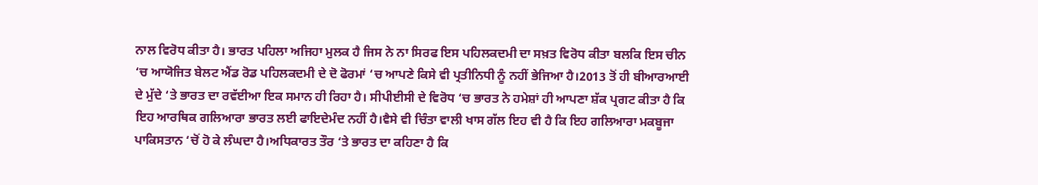ਨਾਲ ਵਿਰੋਧ ਕੀਤਾ ਹੈ। ਭਾਰਤ ਪਹਿਲਾ ਅਜਿਹਾ ਮੁਲਕ ਹੈ ਜਿਸ ਨੇ ਨਾ ਸਿਰਫ ਇਸ ਪਹਿਲਕਦਮੀ ਦਾ ਸਖ਼ਤ ਵਿਰੋਧ ਕੀਤਾ ਬਲਕਿ ਇਸ ਚੀਨ ‘ਚ ਆਯੋਜਿਤ ਬੇਲਟ ਐਂਡ ਰੋਡ ਪਹਿਲਕਦਮੀ ਦੇ ਦੋ ਫੋਰਮਾਂ ‘ਚ ਆਪਣੇ ਕਿਸੇ ਵੀ ਪ੍ਰਤੀਨਿਧੀ ਨੂੰ ਨਹੀਂ ਭੇਜਿਆ ਹੈ।2013 ਤੋਂ ਹੀ ਬੀਆਰਆਈ ਦੇ ਮੁੱਦੇ ‘ਤੇ ਭਾਰਤ ਦਾ ਰਵੱਈਆ ਇਕ ਸਮਾਨ ਹੀ ਰਿਹਾ ਹੈ। ਸੀਪੀਈਸੀ ਦੇ ਵਿਰੋਧ ‘ਚ ਭਾਰਤ ਨੇ ਹਮੇਸ਼ਾਂ ਹੀ ਆਪਣਾ ਸ਼ੱਕ ਪ੍ਰਗਟ ਕੀਤਾ ਹੈ ਕਿ ਇਹ ਆਰਥਿਕ ਗਲਿਆਰਾ ਭਾਰਤ ਲਈ ਫਾਇਦੇਮੰਦ ਨਹੀਂ ਹੈ।ਵੈਸੇ ਵੀ ਚਿੰਤਾ ਵਾਲੀ ਖਾਸ ਗੱਲ ਇਹ ਵੀ ਹੈ ਕਿ ਇਹ ਗਲਿਆਰਾ ਮਕਬੂਜਾ ਪਾਕਿਸਤਾਨ ‘ਚੋਂ ਹੋ ਕੇ ਲੰਘਦਾ ਹੈ।ਅਧਿਕਾਰਤ ਤੌਰ ‘ਤੇ ਭਾਰਤ ਦਾ ਕਹਿਣਾ ਹੈ ਕਿ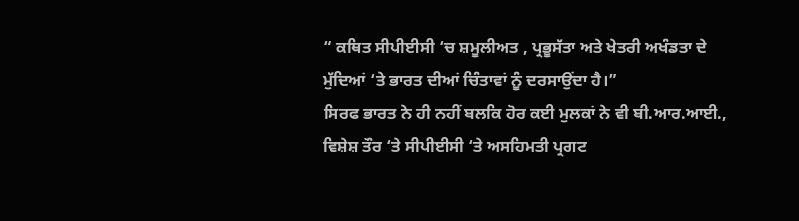“ ਕਥਿਤ ਸੀਪੀਈਸੀ ‘ਚ ਸ਼ਮੂਲੀਅਤ , ਪ੍ਰਭੂਸੱਤਾ ਅਤੇ ਖੇਤਰੀ ਅਖੰਡਤਾ ਦੇ ਮੁੱਦਿਆਂ ‘ਤੇ ਭਾਰਤ ਦੀਆਂ ਚਿੰਤਾਵਾਂ ਨੂੰ ਦਰਸਾਉਂਦਾ ਹੈ।”
ਸਿਰਫ ਭਾਰਤ ਨੇ ਹੀ ਨਹੀਂ ਬਲਕਿ ਹੋਰ ਕਈ ਮੁਲਕਾਂ ਨੇ ਵੀ ਬੀ.ਆਰ.ਆਈ., ਵਿਸ਼ੇਸ਼ ਤੌਰ ‘ਤੇ ਸੀਪੀਈਸੀ ‘ਤੇ ਅਸਹਿਮਤੀ ਪ੍ਰਗਟ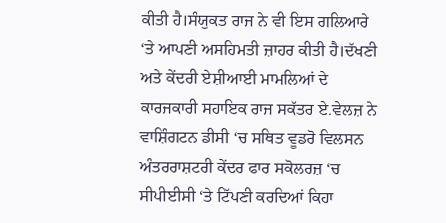ਕੀਤੀ ਹੈ।ਸੰਯੁਕਤ ਰਾਜ ਨੇ ਵੀ ਇਸ ਗਲਿਆਰੇ ‘ਤੇ ਆਪਣੀ ਅਸਹਿਮਤੀ ਜ਼ਾਹਰ ਕੀਤੀ ਹੈ।ਦੱਖਣੀ ਅਤੇ ਕੇਂਦਰੀ ਏਸ਼ੀਆਈ ਮਾਮਲਿਆਂ ਦੇ ਕਾਰਜਕਾਰੀ ਸਹਾਇਕ ਰਾਜ ਸਕੱਤਰ ਏ.ਵੇਲਜ਼ ਨੇ ਵਾਸ਼ਿੰਗਟਨ ਡੀਸੀ ‘ਚ ਸਥਿਤ ਵੂਡਰੋ ਵਿਲਸਨ ਅੰਤਰਰਾਸ਼ਟਰੀ ਕੇਂਦਰ ਫਾਰ ਸਕੋਲਰਜ਼ ‘ਚ ਸੀਪੀਈਸੀ ‘ਤੇ ਟਿੱਪਣੀ ਕਰਦਿਆਂ ਕਿਹਾ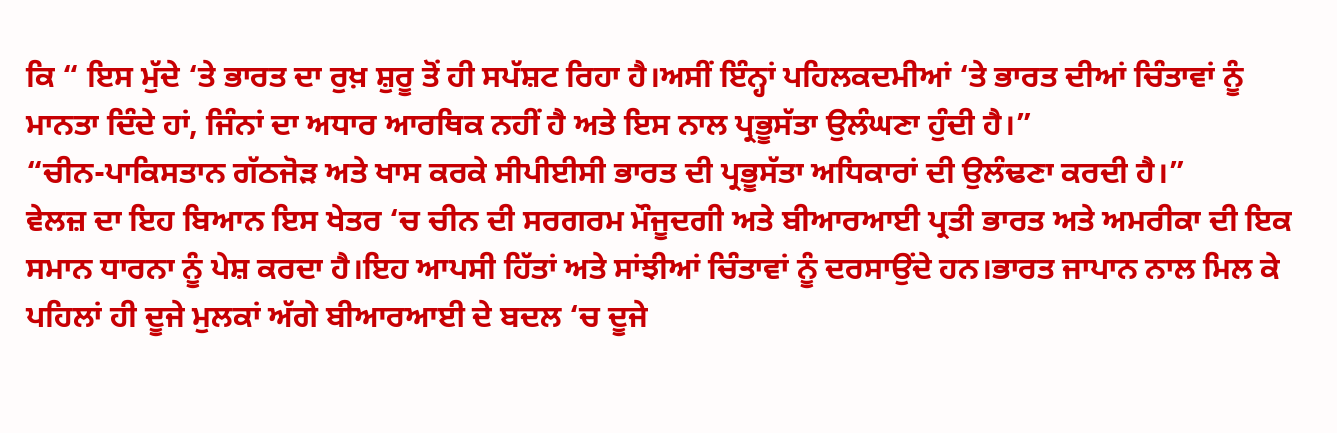ਕਿ “ ਇਸ ਮੁੱਦੇ ‘ਤੇ ਭਾਰਤ ਦਾ ਰੁਖ਼ ਸ਼ੁਰੂ ਤੋਂ ਹੀ ਸਪੱਸ਼ਟ ਰਿਹਾ ਹੈ।ਅਸੀਂ ਇੰਨ੍ਹਾਂ ਪਹਿਲਕਦਮੀਆਂ ‘ਤੇ ਭਾਰਤ ਦੀਆਂ ਚਿੰਤਾਵਾਂ ਨੂੰ ਮਾਨਤਾ ਦਿੰਦੇ ਹਾਂ, ਜਿੰਨਾਂ ਦਾ ਅਧਾਰ ਆਰਥਿਕ ਨਹੀਂ ਹੈ ਅਤੇ ਇਸ ਨਾਲ ਪ੍ਰਭੂਸੱਤਾ ਉਲੰਘਣਾ ਹੁੰਦੀ ਹੈ।”
“ਚੀਨ-ਪਾਕਿਸਤਾਨ ਗੱਠਜੋੜ ਅਤੇ ਖਾਸ ਕਰਕੇ ਸੀਪੀਈਸੀ ਭਾਰਤ ਦੀ ਪ੍ਰਭੂਸੱਤਾ ਅਧਿਕਾਰਾਂ ਦੀ ਉਲੰਢਣਾ ਕਰਦੀ ਹੈ।”
ਵੇਲਜ਼ ਦਾ ਇਹ ਬਿਆਨ ਇਸ ਖੇਤਰ ‘ਚ ਚੀਨ ਦੀ ਸਰਗਰਮ ਮੌਜੂਦਗੀ ਅਤੇ ਬੀਆਰਆਈ ਪ੍ਰਤੀ ਭਾਰਤ ਅਤੇ ਅਮਰੀਕਾ ਦੀ ਇਕ ਸਮਾਨ ਧਾਰਨਾ ਨੂੰ ਪੇਸ਼ ਕਰਦਾ ਹੈ।ਇਹ ਆਪਸੀ ਹਿੱਤਾਂ ਅਤੇ ਸਾਂਝੀਆਂ ਚਿੰਤਾਵਾਂ ਨੂੰ ਦਰਸਾਉਂਦੇ ਹਨ।ਭਾਰਤ ਜਾਪਾਨ ਨਾਲ ਮਿਲ ਕੇ ਪਹਿਲਾਂ ਹੀ ਦੂਜੇ ਮੁਲਕਾਂ ਅੱਗੇ ਬੀਆਰਆਈ ਦੇ ਬਦਲ ‘ਚ ਦੂਜੇ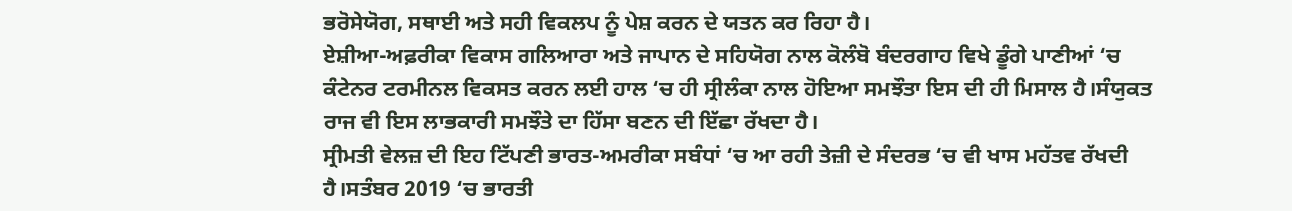ਭਰੋਸੇਯੋਗ, ਸਥਾਈ ਅਤੇ ਸਹੀ ਵਿਕਲਪ ਨੂੰ ਪੇਸ਼ ਕਰਨ ਦੇ ਯਤਨ ਕਰ ਰਿਹਾ ਹੈ।
ਏਸ਼ੀਆ-ਅਫ਼ਰੀਕਾ ਵਿਕਾਸ ਗਲਿਆਰਾ ਅਤੇ ਜਾਪਾਨ ਦੇ ਸਹਿਯੋਗ ਨਾਲ ਕੋਲੰਬੋ ਬੰਦਰਗਾਹ ਵਿਖੇ ਡੂੰਗੇ ਪਾਣੀਆਂ ‘ਚ ਕੰਟੇਨਰ ਟਰਮੀਨਲ ਵਿਕਸਤ ਕਰਨ ਲਈ ਹਾਲ ‘ਚ ਹੀ ਸ੍ਰੀਲੰਕਾ ਨਾਲ ਹੋਇਆ ਸਮਝੌਤਾ ਇਸ ਦੀ ਹੀ ਮਿਸਾਲ ਹੈ।ਸੰਯੁਕਤ ਰਾਜ ਵੀ ਇਸ ਲਾਭਕਾਰੀ ਸਮਝੌਤੇ ਦਾ ਹਿੱਸਾ ਬਣਨ ਦੀ ਇੱਛਾ ਰੱਖਦਾ ਹੈ।
ਸ੍ਰੀਮਤੀ ਵੇਲਜ਼ ਦੀ ਇਹ ਟਿੱਪਣੀ ਭਾਰਤ-ਅਮਰੀਕਾ ਸਬੰਧਾਂ ‘ਚ ਆ ਰਹੀ ਤੇਜ਼ੀ ਦੇ ਸੰਦਰਭ ‘ਚ ਵੀ ਖਾਸ ਮਹੱਤਵ ਰੱਖਦੀ ਹੈ।ਸਤੰਬਰ 2019 ‘ਚ ਭਾਰਤੀ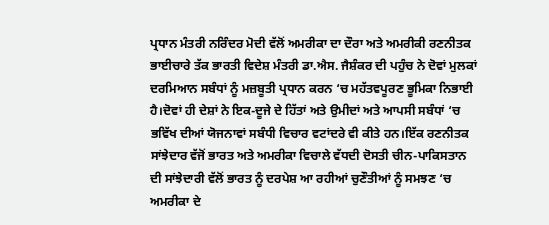ਪ੍ਰਧਾਨ ਮੰਤਰੀ ਨਰਿੰਦਰ ਮੋਦੀ ਵੱਲੋਂ ਅਮਰੀਕਾ ਦਾ ਦੌਰਾ ਅਤੇ ਅਮਰੀਕੀ ਰਣਨੀਤਕ ਭਾਈਚਾਰੇ ਤੱਕ ਭਾਰਤੀ ਵਿਦੇਸ਼ ਮੰਤਰੀ ਡਾ.ਐਸ. ਜੈਸ਼ੰਕਰ ਦੀ ਪਹੁੰਚ ਨੇ ਦੋਵਾਂ ਮੁਲਕਾਂ ਦਰਮਿਆਨ ਸਬੰਧਾਂ ਨੂੰ ਮਜ਼ਬੂਤੀ ਪ੍ਰਧਾਨ ਕਰਨ ‘ਚ ਮਹੱਤਵਪੂਰਣ ਭੂਮਿਕਾ ਨਿਭਾਈ ਹੈ।ਦੋਵਾਂ ਹੀ ਦੇਸ਼ਾਂ ਨੇ ਇਕ-ਦੂਜੇ ਦੇ ਹਿੱਤਾਂ ਅਤੇ ਉਮੀਦਾਂ ਅਤੇ ਆਪਸੀ ਸਬੰਧਾਂ ‘ਚ ਭਵਿੱਖ ਦੀਆਂ ਯੋਜਨਾਵਾਂ ਸਬੰਧੀ ਵਿਚਾਰ ਵਟਾਂਦਰੇ ਵੀ ਕੀਤੇ ਹਨ।ਇੱਕ ਰਣਨੀਤਕ ਸਾਂਝੇਦਾਰ ਵੱਜੋਂ ਭਾਰਤ ਅਤੇ ਅਮਰੀਕਾ ਵਿਚਾਲੇ ਵੱਧਦੀ ਦੋਸਤੀ ਚੀਨ-ਪਾਕਿਸਤਾਨ ਦੀ ਸਾਂਝੇਦਾਰੀ ਵੱਲੋਂ ਭਾਰਤ ਨੂੰ ਦਰਪੇਸ਼ ਆ ਰਹੀਆਂ ਚੁਣੌਤੀਆਂ ਨੂੰ ਸਮਝਣ ‘ਚ ਅਮਰੀਕਾ ਦੇ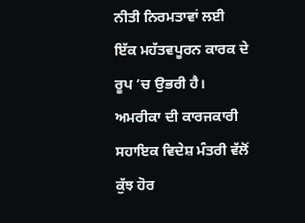ਨੀਤੀ ਨਿਰਮਤਾਵਾਂ ਲਈ ਇੱਕ ਮਹੱਤਵਪੂਰਨ ਕਾਰਕ ਦੇ ਰੂਪ ‘ਚ ਉਭਰੀ ਹੈ।
ਅਮਰੀਕਾ ਦੀ ਕਾਰਜਕਾਰੀ ਸਹਾਇਕ ਵਿਦੇਸ਼ ਮੰਤਰੀ ਵੱਲੋਂ ਕੁੱਝ ਹੋਰ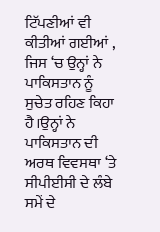ਟਿੱਪਣੀਆਂ ਵੀ ਕੀਤੀਆਂ ਗਈਆਂ , ਜਿਸ ‘ਚ ਉਨ੍ਹਾਂ ਨੇ ਪਾਕਿਸਤਾਨ ਨੂੰ ਸੁਚੇਤ ਰਹਿਣ ਕਿਹਾ ਹੈ।ਉਨ੍ਹਾਂ ਨੇ ਪਾਕਿਸਤਾਨ ਦੀ ਅਰਥ ਵਿਵਸਥਾ ‘ਤੇ ਸੀਪੀਈਸੀ ਦੇ ਲੰਬੇ ਸਮੇਂ ਦੇ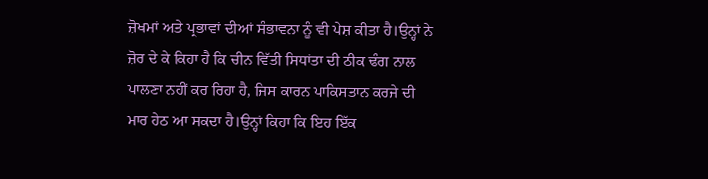ਜ਼ੋਖਮਾਂ ਅਤੇ ਪ੍ਰਭਾਵਾਂ ਦੀਆਂ ਸੰਭਾਵਨਾ ਨੂੰ ਵੀ ਪੇਸ਼ ਕੀਤਾ ਹੈ।ਉਨ੍ਹਾਂ ਨੇ ਜ਼ੋਰ ਦੇ ਕੇ ਕਿਹਾ ਹੈ ਕਿ ਚੀਨ ਵਿੱਤੀ ਸਿਧਾਂਤਾ ਦੀ ਠੀਕ ਢੰਗ ਨਾਲ ਪਾਲਣਾ ਨਹੀਂ ਕਰ ਰਿਹਾ ਹੈ, ਜਿਸ ਕਾਰਨ ਪਾਕਿਸਤਾਨ ਕਰਜੇ ਦੀ ਮਾਰ ਹੇਠ ਆ ਸਕਦਾ ਹੈ।ਉਨ੍ਹਾਂ ਕਿਹਾ ਕਿ ਇਹ ਇੱਕ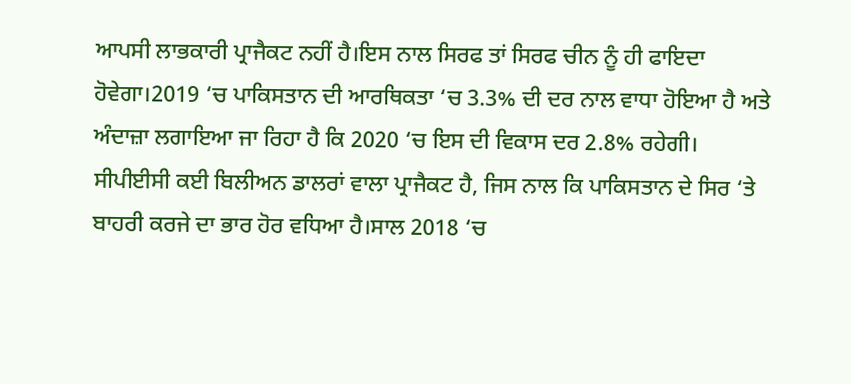ਆਪਸੀ ਲਾਭਕਾਰੀ ਪ੍ਰਾਜੈਕਟ ਨਹੀਂ ਹੈ।ਇਸ ਨਾਲ ਸਿਰਫ ਤਾਂ ਸਿਰਫ ਚੀਨ ਨੂੰ ਹੀ ਫਾਇਦਾ ਹੋਵੇਗਾ।2019 ‘ਚ ਪਾਕਿਸਤਾਨ ਦੀ ਆਰਥਿਕਤਾ ‘ਚ 3.3% ਦੀ ਦਰ ਨਾਲ ਵਾਧਾ ਹੋਇਆ ਹੈ ਅਤੇ ਅੰਦਾਜ਼ਾ ਲਗਾਇਆ ਜਾ ਰਿਹਾ ਹੈ ਕਿ 2020 ‘ਚ ਇਸ ਦੀ ਵਿਕਾਸ ਦਰ 2.8% ਰਹੇਗੀ।
ਸੀਪੀਈਸੀ ਕਈ ਬਿਲੀਅਨ ਡਾਲਰਾਂ ਵਾਲਾ ਪ੍ਰਾਜੈਕਟ ਹੈ, ਜਿਸ ਨਾਲ ਕਿ ਪਾਕਿਸਤਾਨ ਦੇ ਸਿਰ ‘ਤੇ ਬਾਹਰੀ ਕਰਜੇ ਦਾ ਭਾਰ ਹੋਰ ਵਧਿਆ ਹੈ।ਸਾਲ 2018 ‘ਚ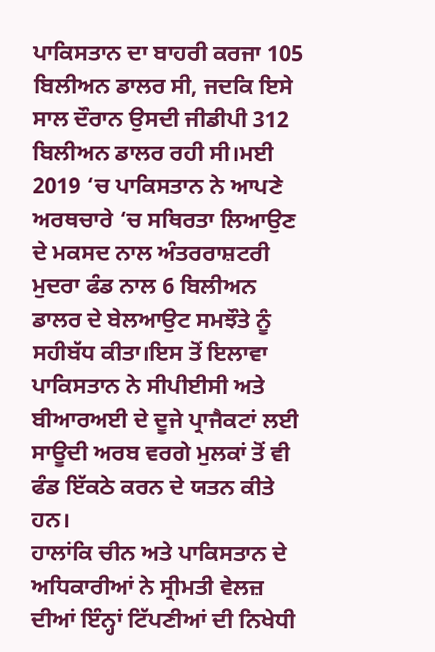ਪਾਕਿਸਤਾਨ ਦਾ ਬਾਹਰੀ ਕਰਜਾ 105 ਬਿਲੀਅਨ ਡਾਲਰ ਸੀ, ਜਦਕਿ ਇਸੇ ਸਾਲ ਦੌਰਾਨ ਉਸਦੀ ਜੀਡੀਪੀ 312 ਬਿਲੀਅਨ ਡਾਲਰ ਰਹੀ ਸੀ।ਮਈ 2019 ‘ਚ ਪਾਕਿਸਤਾਨ ਨੇ ਆਪਣੇ ਅਰਥਚਾਰੇ ‘ਚ ਸਥਿਰਤਾ ਲਿਆਉਣ ਦੇ ਮਕਸਦ ਨਾਲ ਅੰਤਰਰਾਸ਼ਟਰੀ ਮੁਦਰਾ ਫੰਡ ਨਾਲ 6 ਬਿਲੀਅਨ ਡਾਲਰ ਦੇ ਬੇਲਆਉਟ ਸਮਝੌਤੇ ਨੂੰ ਸਹੀਬੱਧ ਕੀਤਾ।ਇਸ ਤੋਂ ਇਲਾਵਾ ਪਾਕਿਸਤਾਨ ਨੇ ਸੀਪੀਈਸੀ ਅਤੇ ਬੀਆਰਅਈ ਦੇ ਦੂਜੇ ਪ੍ਰਾਜੈਕਟਾਂ ਲਈ ਸਾਊਦੀ ਅਰਬ ਵਰਗੇ ਮੁਲਕਾਂ ਤੋਂ ਵੀ ਫੰਡ ਇੱਕਠੇ ਕਰਨ ਦੇ ਯਤਨ ਕੀਤੇ ਹਨ।
ਹਾਲਾਂਕਿ ਚੀਨ ਅਤੇ ਪਾਕਿਸਤਾਨ ਦੇ ਅਧਿਕਾਰੀਆਂ ਨੇ ਸ੍ਰੀਮਤੀ ਵੇਲਜ਼ ਦੀਆਂ ਇੰਨ੍ਹਾਂ ਟਿੱਪਣੀਆਂ ਦੀ ਨਿਖੇਧੀ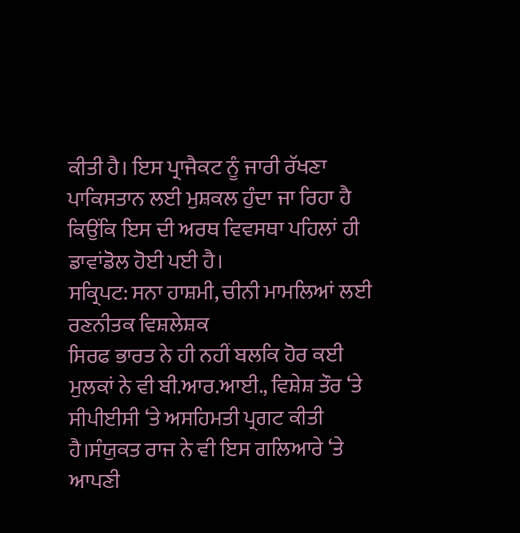ਕੀਤੀ ਹੈ। ਇਸ ਪ੍ਰਾਜੈਕਟ ਨੂੰ ਜਾਰੀ ਰੱਖਣਾ ਪਾਕਿਸਤਾਨ ਲਈ ਮੁਸ਼ਕਲ ਹੁੰਦਾ ਜਾ ਰਿਹਾ ਹੈ ਕਿਉਂਕਿ ਇਸ ਦੀ ਅਰਥ ਵਿਵਸਥਾ ਪਹਿਲਾਂ ਹੀ ਡਾਵਾਂਡੋਲ ਹੋਈ ਪਈ ਹੈ।
ਸਕ੍ਰਿਪਟ: ਸਨਾ ਹਾਸ਼ਮੀ, ਚੀਨੀ ਮਾਮਲਿਆਂ ਲਈ ਰਣਨੀਤਕ ਵਿਸ਼ਲੇਸ਼ਕ
ਸਿਰਫ ਭਾਰਤ ਨੇ ਹੀ ਨਹੀਂ ਬਲਕਿ ਹੋਰ ਕਈ ਮੁਲਕਾਂ ਨੇ ਵੀ ਬੀ.ਆਰ.ਆਈ., ਵਿਸ਼ੇਸ਼ ਤੌਰ ‘ਤੇ ਸੀਪੀਈਸੀ ‘ਤੇ ਅਸਹਿਮਤੀ ਪ੍ਰਗਟ ਕੀਤੀ ਹੈ।ਸੰਯੁਕਤ ਰਾਜ ਨੇ ਵੀ ਇਸ ਗਲਿਆਰੇ ‘ਤੇ ਆਪਣੀ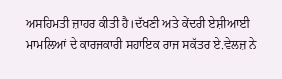ਅਸਹਿਮਤੀ ਜ਼ਾਹਰ ਕੀਤੀ ਹੈ।ਦੱਖਣੀ ਅਤੇ ਕੇਂਦਰੀ ਏਸ਼ੀਆਈ ਮਾਮਲਿਆਂ ਦੇ ਕਾਰਜਕਾਰੀ ਸਹਾਇਕ ਰਾਜ ਸਕੱਤਰ ਏ.ਵੇਲਜ਼ ਨੇ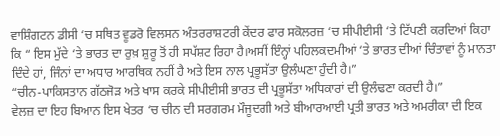ਵਾਸ਼ਿੰਗਟਨ ਡੀਸੀ ‘ਚ ਸਥਿਤ ਵੂਡਰੋ ਵਿਲਸਨ ਅੰਤਰਰਾਸ਼ਟਰੀ ਕੇਂਦਰ ਫਾਰ ਸਕੋਲਰਜ਼ ‘ਚ ਸੀਪੀਈਸੀ ‘ਤੇ ਟਿੱਪਣੀ ਕਰਦਿਆਂ ਕਿਹਾ ਕਿ “ ਇਸ ਮੁੱਦੇ ‘ਤੇ ਭਾਰਤ ਦਾ ਰੁਖ਼ ਸ਼ੁਰੂ ਤੋਂ ਹੀ ਸਪੱਸ਼ਟ ਰਿਹਾ ਹੈ।ਅਸੀਂ ਇੰਨ੍ਹਾਂ ਪਹਿਲਕਦਮੀਆਂ ‘ਤੇ ਭਾਰਤ ਦੀਆਂ ਚਿੰਤਾਵਾਂ ਨੂੰ ਮਾਨਤਾ ਦਿੰਦੇ ਹਾਂ, ਜਿੰਨਾਂ ਦਾ ਅਧਾਰ ਆਰਥਿਕ ਨਹੀਂ ਹੈ ਅਤੇ ਇਸ ਨਾਲ ਪ੍ਰਭੂਸੱਤਾ ਉਲੰਘਣਾ ਹੁੰਦੀ ਹੈ।”
“ਚੀਨ-ਪਾਕਿਸਤਾਨ ਗੱਠਜੋੜ ਅਤੇ ਖਾਸ ਕਰਕੇ ਸੀਪੀਈਸੀ ਭਾਰਤ ਦੀ ਪ੍ਰਭੂਸੱਤਾ ਅਧਿਕਾਰਾਂ ਦੀ ਉਲੰਢਣਾ ਕਰਦੀ ਹੈ।”
ਵੇਲਜ਼ ਦਾ ਇਹ ਬਿਆਨ ਇਸ ਖੇਤਰ ‘ਚ ਚੀਨ ਦੀ ਸਰਗਰਮ ਮੌਜੂਦਗੀ ਅਤੇ ਬੀਆਰਆਈ ਪ੍ਰਤੀ ਭਾਰਤ ਅਤੇ ਅਮਰੀਕਾ ਦੀ ਇਕ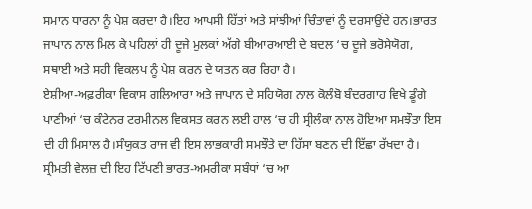ਸਮਾਨ ਧਾਰਨਾ ਨੂੰ ਪੇਸ਼ ਕਰਦਾ ਹੈ।ਇਹ ਆਪਸੀ ਹਿੱਤਾਂ ਅਤੇ ਸਾਂਝੀਆਂ ਚਿੰਤਾਵਾਂ ਨੂੰ ਦਰਸਾਉਂਦੇ ਹਨ।ਭਾਰਤ ਜਾਪਾਨ ਨਾਲ ਮਿਲ ਕੇ ਪਹਿਲਾਂ ਹੀ ਦੂਜੇ ਮੁਲਕਾਂ ਅੱਗੇ ਬੀਆਰਆਈ ਦੇ ਬਦਲ ‘ਚ ਦੂਜੇ ਭਰੋਸੇਯੋਗ, ਸਥਾਈ ਅਤੇ ਸਹੀ ਵਿਕਲਪ ਨੂੰ ਪੇਸ਼ ਕਰਨ ਦੇ ਯਤਨ ਕਰ ਰਿਹਾ ਹੈ।
ਏਸ਼ੀਆ-ਅਫ਼ਰੀਕਾ ਵਿਕਾਸ ਗਲਿਆਰਾ ਅਤੇ ਜਾਪਾਨ ਦੇ ਸਹਿਯੋਗ ਨਾਲ ਕੋਲੰਬੋ ਬੰਦਰਗਾਹ ਵਿਖੇ ਡੂੰਗੇ ਪਾਣੀਆਂ ‘ਚ ਕੰਟੇਨਰ ਟਰਮੀਨਲ ਵਿਕਸਤ ਕਰਨ ਲਈ ਹਾਲ ‘ਚ ਹੀ ਸ੍ਰੀਲੰਕਾ ਨਾਲ ਹੋਇਆ ਸਮਝੌਤਾ ਇਸ ਦੀ ਹੀ ਮਿਸਾਲ ਹੈ।ਸੰਯੁਕਤ ਰਾਜ ਵੀ ਇਸ ਲਾਭਕਾਰੀ ਸਮਝੌਤੇ ਦਾ ਹਿੱਸਾ ਬਣਨ ਦੀ ਇੱਛਾ ਰੱਖਦਾ ਹੈ।
ਸ੍ਰੀਮਤੀ ਵੇਲਜ਼ ਦੀ ਇਹ ਟਿੱਪਣੀ ਭਾਰਤ-ਅਮਰੀਕਾ ਸਬੰਧਾਂ ‘ਚ ਆ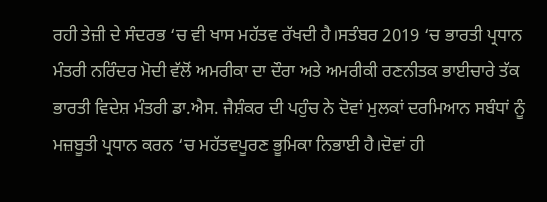ਰਹੀ ਤੇਜ਼ੀ ਦੇ ਸੰਦਰਭ ‘ਚ ਵੀ ਖਾਸ ਮਹੱਤਵ ਰੱਖਦੀ ਹੈ।ਸਤੰਬਰ 2019 ‘ਚ ਭਾਰਤੀ ਪ੍ਰਧਾਨ ਮੰਤਰੀ ਨਰਿੰਦਰ ਮੋਦੀ ਵੱਲੋਂ ਅਮਰੀਕਾ ਦਾ ਦੌਰਾ ਅਤੇ ਅਮਰੀਕੀ ਰਣਨੀਤਕ ਭਾਈਚਾਰੇ ਤੱਕ ਭਾਰਤੀ ਵਿਦੇਸ਼ ਮੰਤਰੀ ਡਾ.ਐਸ. ਜੈਸ਼ੰਕਰ ਦੀ ਪਹੁੰਚ ਨੇ ਦੋਵਾਂ ਮੁਲਕਾਂ ਦਰਮਿਆਨ ਸਬੰਧਾਂ ਨੂੰ ਮਜ਼ਬੂਤੀ ਪ੍ਰਧਾਨ ਕਰਨ ‘ਚ ਮਹੱਤਵਪੂਰਣ ਭੂਮਿਕਾ ਨਿਭਾਈ ਹੈ।ਦੋਵਾਂ ਹੀ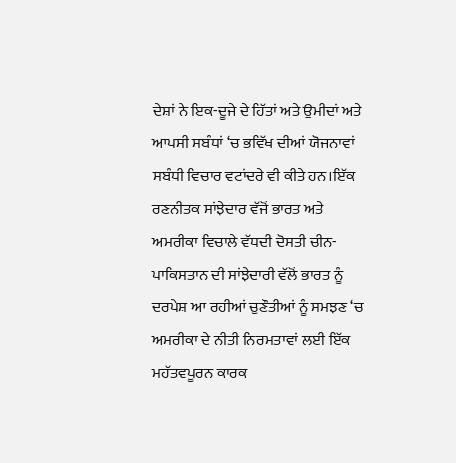ਦੇਸ਼ਾਂ ਨੇ ਇਕ-ਦੂਜੇ ਦੇ ਹਿੱਤਾਂ ਅਤੇ ਉਮੀਦਾਂ ਅਤੇ ਆਪਸੀ ਸਬੰਧਾਂ ‘ਚ ਭਵਿੱਖ ਦੀਆਂ ਯੋਜਨਾਵਾਂ ਸਬੰਧੀ ਵਿਚਾਰ ਵਟਾਂਦਰੇ ਵੀ ਕੀਤੇ ਹਨ।ਇੱਕ ਰਣਨੀਤਕ ਸਾਂਝੇਦਾਰ ਵੱਜੋਂ ਭਾਰਤ ਅਤੇ ਅਮਰੀਕਾ ਵਿਚਾਲੇ ਵੱਧਦੀ ਦੋਸਤੀ ਚੀਨ-ਪਾਕਿਸਤਾਨ ਦੀ ਸਾਂਝੇਦਾਰੀ ਵੱਲੋਂ ਭਾਰਤ ਨੂੰ ਦਰਪੇਸ਼ ਆ ਰਹੀਆਂ ਚੁਣੌਤੀਆਂ ਨੂੰ ਸਮਝਣ ‘ਚ ਅਮਰੀਕਾ ਦੇ ਨੀਤੀ ਨਿਰਮਤਾਵਾਂ ਲਈ ਇੱਕ ਮਹੱਤਵਪੂਰਨ ਕਾਰਕ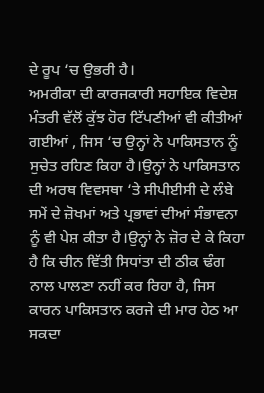ਦੇ ਰੂਪ ‘ਚ ਉਭਰੀ ਹੈ।
ਅਮਰੀਕਾ ਦੀ ਕਾਰਜਕਾਰੀ ਸਹਾਇਕ ਵਿਦੇਸ਼ ਮੰਤਰੀ ਵੱਲੋਂ ਕੁੱਝ ਹੋਰ ਟਿੱਪਣੀਆਂ ਵੀ ਕੀਤੀਆਂ ਗਈਆਂ , ਜਿਸ ‘ਚ ਉਨ੍ਹਾਂ ਨੇ ਪਾਕਿਸਤਾਨ ਨੂੰ ਸੁਚੇਤ ਰਹਿਣ ਕਿਹਾ ਹੈ।ਉਨ੍ਹਾਂ ਨੇ ਪਾਕਿਸਤਾਨ ਦੀ ਅਰਥ ਵਿਵਸਥਾ ‘ਤੇ ਸੀਪੀਈਸੀ ਦੇ ਲੰਬੇ ਸਮੇਂ ਦੇ ਜ਼ੋਖਮਾਂ ਅਤੇ ਪ੍ਰਭਾਵਾਂ ਦੀਆਂ ਸੰਭਾਵਨਾ ਨੂੰ ਵੀ ਪੇਸ਼ ਕੀਤਾ ਹੈ।ਉਨ੍ਹਾਂ ਨੇ ਜ਼ੋਰ ਦੇ ਕੇ ਕਿਹਾ ਹੈ ਕਿ ਚੀਨ ਵਿੱਤੀ ਸਿਧਾਂਤਾ ਦੀ ਠੀਕ ਢੰਗ ਨਾਲ ਪਾਲਣਾ ਨਹੀਂ ਕਰ ਰਿਹਾ ਹੈ, ਜਿਸ ਕਾਰਨ ਪਾਕਿਸਤਾਨ ਕਰਜੇ ਦੀ ਮਾਰ ਹੇਠ ਆ ਸਕਦਾ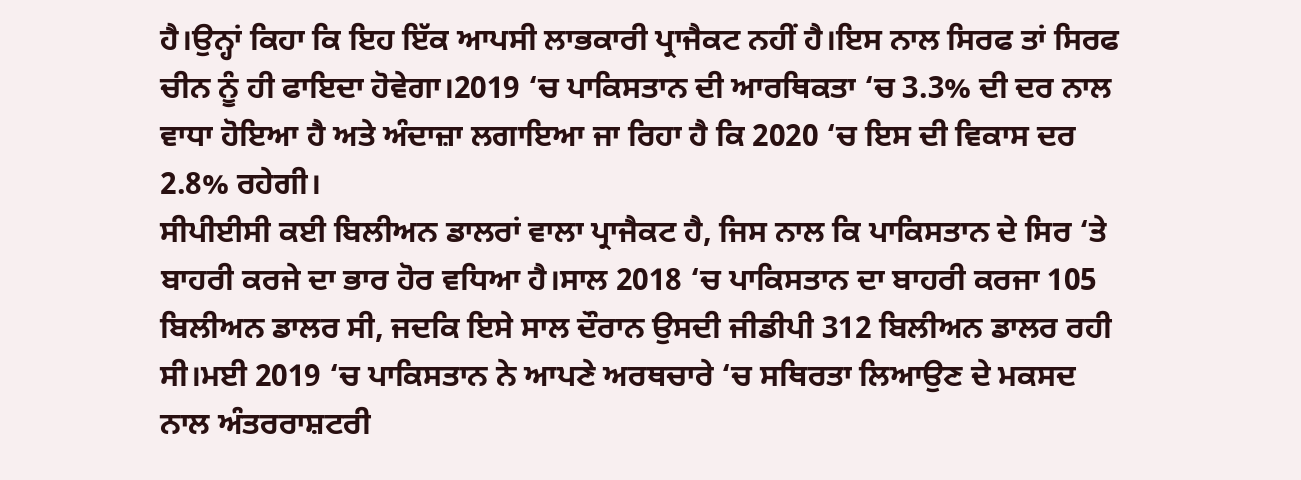ਹੈ।ਉਨ੍ਹਾਂ ਕਿਹਾ ਕਿ ਇਹ ਇੱਕ ਆਪਸੀ ਲਾਭਕਾਰੀ ਪ੍ਰਾਜੈਕਟ ਨਹੀਂ ਹੈ।ਇਸ ਨਾਲ ਸਿਰਫ ਤਾਂ ਸਿਰਫ ਚੀਨ ਨੂੰ ਹੀ ਫਾਇਦਾ ਹੋਵੇਗਾ।2019 ‘ਚ ਪਾਕਿਸਤਾਨ ਦੀ ਆਰਥਿਕਤਾ ‘ਚ 3.3% ਦੀ ਦਰ ਨਾਲ ਵਾਧਾ ਹੋਇਆ ਹੈ ਅਤੇ ਅੰਦਾਜ਼ਾ ਲਗਾਇਆ ਜਾ ਰਿਹਾ ਹੈ ਕਿ 2020 ‘ਚ ਇਸ ਦੀ ਵਿਕਾਸ ਦਰ 2.8% ਰਹੇਗੀ।
ਸੀਪੀਈਸੀ ਕਈ ਬਿਲੀਅਨ ਡਾਲਰਾਂ ਵਾਲਾ ਪ੍ਰਾਜੈਕਟ ਹੈ, ਜਿਸ ਨਾਲ ਕਿ ਪਾਕਿਸਤਾਨ ਦੇ ਸਿਰ ‘ਤੇ ਬਾਹਰੀ ਕਰਜੇ ਦਾ ਭਾਰ ਹੋਰ ਵਧਿਆ ਹੈ।ਸਾਲ 2018 ‘ਚ ਪਾਕਿਸਤਾਨ ਦਾ ਬਾਹਰੀ ਕਰਜਾ 105 ਬਿਲੀਅਨ ਡਾਲਰ ਸੀ, ਜਦਕਿ ਇਸੇ ਸਾਲ ਦੌਰਾਨ ਉਸਦੀ ਜੀਡੀਪੀ 312 ਬਿਲੀਅਨ ਡਾਲਰ ਰਹੀ ਸੀ।ਮਈ 2019 ‘ਚ ਪਾਕਿਸਤਾਨ ਨੇ ਆਪਣੇ ਅਰਥਚਾਰੇ ‘ਚ ਸਥਿਰਤਾ ਲਿਆਉਣ ਦੇ ਮਕਸਦ ਨਾਲ ਅੰਤਰਰਾਸ਼ਟਰੀ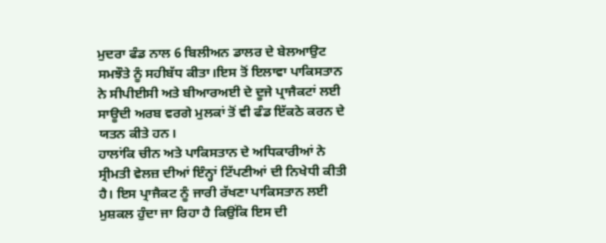ਮੁਦਰਾ ਫੰਡ ਨਾਲ 6 ਬਿਲੀਅਨ ਡਾਲਰ ਦੇ ਬੇਲਆਉਟ ਸਮਝੌਤੇ ਨੂੰ ਸਹੀਬੱਧ ਕੀਤਾ।ਇਸ ਤੋਂ ਇਲਾਵਾ ਪਾਕਿਸਤਾਨ ਨੇ ਸੀਪੀਈਸੀ ਅਤੇ ਬੀਆਰਅਈ ਦੇ ਦੂਜੇ ਪ੍ਰਾਜੈਕਟਾਂ ਲਈ ਸਾਊਦੀ ਅਰਬ ਵਰਗੇ ਮੁਲਕਾਂ ਤੋਂ ਵੀ ਫੰਡ ਇੱਕਠੇ ਕਰਨ ਦੇ ਯਤਨ ਕੀਤੇ ਹਨ।
ਹਾਲਾਂਕਿ ਚੀਨ ਅਤੇ ਪਾਕਿਸਤਾਨ ਦੇ ਅਧਿਕਾਰੀਆਂ ਨੇ ਸ੍ਰੀਮਤੀ ਵੇਲਜ਼ ਦੀਆਂ ਇੰਨ੍ਹਾਂ ਟਿੱਪਣੀਆਂ ਦੀ ਨਿਖੇਧੀ ਕੀਤੀ ਹੈ। ਇਸ ਪ੍ਰਾਜੈਕਟ ਨੂੰ ਜਾਰੀ ਰੱਖਣਾ ਪਾਕਿਸਤਾਨ ਲਈ ਮੁਸ਼ਕਲ ਹੁੰਦਾ ਜਾ ਰਿਹਾ ਹੈ ਕਿਉਂਕਿ ਇਸ ਦੀ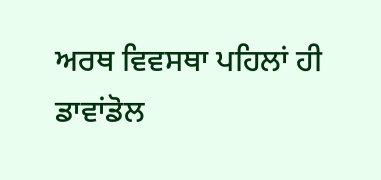ਅਰਥ ਵਿਵਸਥਾ ਪਹਿਲਾਂ ਹੀ ਡਾਵਾਂਡੋਲ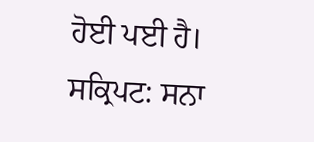ਹੋਈ ਪਈ ਹੈ।
ਸਕ੍ਰਿਪਟ: ਸਨਾ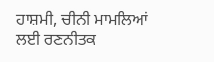ਹਾਸ਼ਮੀ, ਚੀਨੀ ਮਾਮਲਿਆਂ ਲਈ ਰਣਨੀਤਕ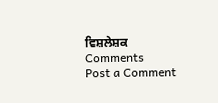ਵਿਸ਼ਲੇਸ਼ਕ
Comments
Post a Comment